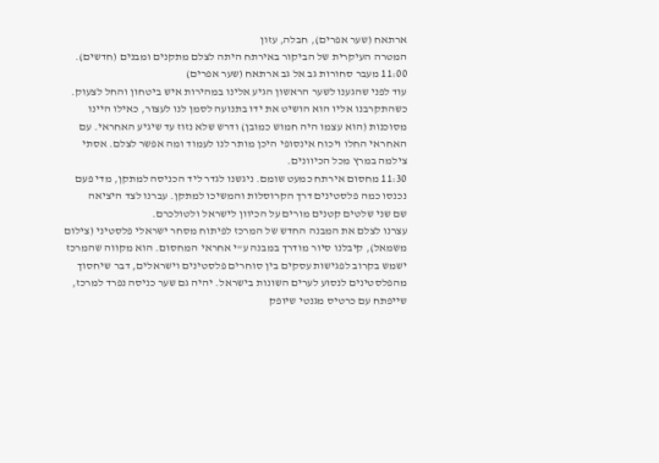ארתאח (שער אפרים), חבלה, עזון
המטרה העיקרית של הביקור באירתח היתה לצלם מתקנים ומבנים (חדשים).
11:00 מעבר סחורות גב אל גב ארתאח (שער אפרים)
עוד לפני שהגענו לשער הראשון הגיע אלינו במהירות איש ביטחון והחל לצעוק. כשהתקרבנו אליו הוא הושיט את ידו בתנועה לסמן לנו לעצור, כאילו היינו מסוכנות (הוא עצמו היה חמוש כמובן) ודרש שלא נזוז עד שיגיע האחראי. עם האחראי החלו ויכוח אינסופי היכן מותר לנו לעמוד ומה אפשר לצלם. אסתי צילמה במרץ מכל הכיוונים.
11:30 מחסום אירתח כמעט שומם. ניגשנו לגדר ליד הכניסה למתקן, מדי פעם נכנסו כמה פלסטינים דרך הקרוסלות והמשיכו למתקן. עברנו לצד היציאה
שם שני שלטים קטנים מורים על הכיוון לישראל ולטולכרם.
עצרנו לצלם את המבנה החדש של המרכז לפיתוח מסחר ישראלי פלסטיני (צילום משמאל), קיבלנו סיור מודרך במבנה ע"י אחראי המחסום. הוא מקווה שהמרכז ישמש בקרוב לפגישות עסקים בין סוחרים פלסטינים וישראלים, דבר שיחסוך מהפלסטינים לנסוע לערים השונות בישראל. יהיה גם שער כניסה נפרד למרכז, שייפתח עם כרטיס מגנטי שיופק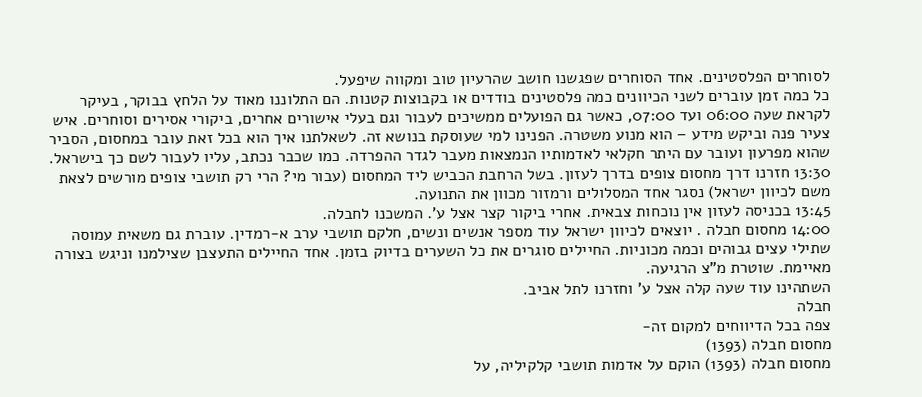לסוחרים הפלסטינים. אחד הסוחרים שפגשנו חושב שהרעיון טוב ומקווה שיפעל.
כל כמה זמן עוברים לשני הכיוונים כמה פלסטינים בודדים או בקבוצות קטנות. הם התלוננו מאוד על הלחץ בבוקר, בעיקר לקראת שעה 06:00 ועד 07:00, כאשר גם הפועלים ממשיכים לעבור וגם בעלי אישורים אחרים, ביקורי אסירים וסוחרים. איש צעיר פנה וביקש מידע – הוא מנוע משטרה. הפנינו למי שעוסקת בנושא זה. לשאלתנו איך הוא בכל זאת עובר במחסום, הסביר שהוא מפרעון ועובר עם היתר חקלאי לאדמותיו הנמצאות מעבר לגדר ההפרדה. כמו שכבר נכתב, עליו לעבור לשם כך בישראל.
13:30 חזרנו דרך מחסום צופים בדרך לעזון. בשל הרחבת הכביש ליד המחסום (עבור מי? הרי רק תושבי צופים מורשים לצאת משם לכיוון ישראל) נסגר אחד המסלולים ורמזור מכוון את התנועה.
13:45 בכניסה לעזון אין נוכחות צבאית. אחרי ביקור קצר אצל ע'. המשכנו לחבלה.
14:00 מחסום חבלה . יוצאים לכיוון ישראל עוד מספר אנשים ונשים, חלקם תושבי ערב א-רמדין. עוברת גם משאית עמוסה שתילי עצים גבוהים וכמה מכוניות. החיילים סוגרים את כל השערים בדיוק בזמן. אחד החיילים התעצבן שצילמנו וניגש בצורה מאיימת. שוטרת מ"צ הרגיעה.
השתהינו עוד שעה קלה אצל ע' וחזרנו לתל אביב.
חבלה
צפה בכל הדיווחים למקום זה-
מחסום חבלה (1393)
מחסום חבלה (1393) הוקם על אדמות תושבי קלקיליה, על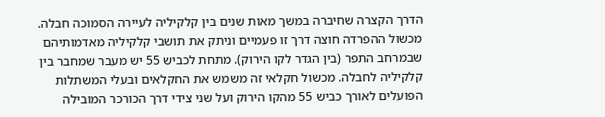הדרך הקצרה שחיברה במשך מאות שנים בין קלקיליה לעיירה הסמוכה חבלה. מכשול ההפרדה חוצה דרך זו פעמיים וניתק את תושבי קלקיליה מאדמותיהם שבמרחב התפר (בין הגדר לקו הירוק). מתחת לכביש 55 יש מעבר שמחבר בין קלקיליה לחבלה. מכשול חקלאי זה משמש את החקלאים ובעלי המשתלות הפועלים לאורך כביש 55 מהקו הירוק ועל שני צידי דרך הכורכר המובילה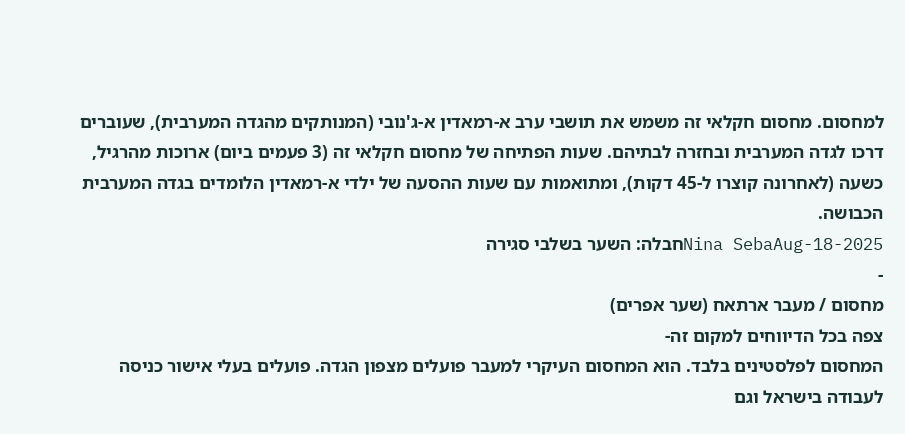למחסום. מחסום חקלאי זה משמש את תושבי ערב א-רמאדין א-ג'נובי (המנותקים מהגדה המערבית), שעוברים דרכו לגדה המערבית ובחזרה לבתיהם. שעות הפתיחה של מחסום חקלאי זה (3 פעמים ביום) ארוכות מהרגיל, כשעה (לאחרונה קוצרו ל-45 דקות), ומתואמות עם שעות ההסעה של ילדי א-רמאדין הלומדים בגדה המערבית הכבושה.
Nina SebaAug-18-2025חבלה: השער בשלבי סגירה
-
מחסום / מעבר ארתאח (שער אפרים)
צפה בכל הדיווחים למקום זה-
המחסום לפלסטינים בלבד. הוא המחסום העיקרי למעבר פועלים מצפון הגדה. פועלים בעלי אישור כניסה לעבודה בישראל וגם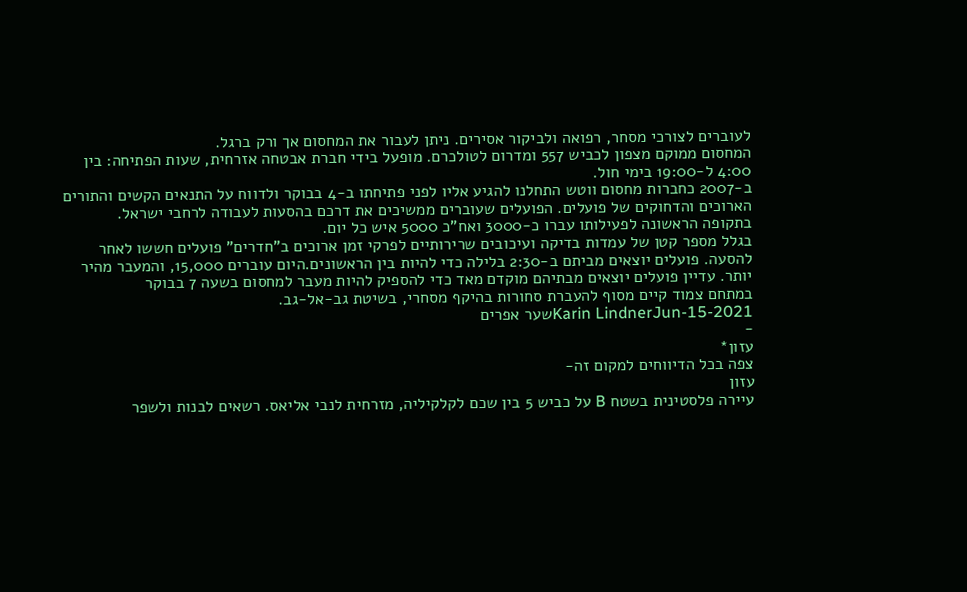לעוברים לצורכי מסחר, רפואה ולביקור אסירים. ניתן לעבור את המחסום אך ורק ברגל.
המחסום ממוקם מצפון לכביש 557 ומדרום לטולכרם. מופעל בידי חברת אבטחה אזרחית, שעות הפתיחה: בין 4:00 ל-19:00 בימי חול.
ב-2007 כחברות מחסום ווטש התחלנו להגיע אליו לפני פתיחתו ב-4 בבוקר ולדווח על התנאים הקשים והתורים הארוכים והדחוקים של פועלים. הפועלים שעוברים ממשיכים את דרכם בהסעות לעבודה לרחבי ישראל.
בתקופה הראשונה לפעילותו עברו כ-3000 ואח"כ 5000 איש כל יום.
בגלל מספר קטן של עמדות בדיקה ועיכובים שרירותיים לפרקי זמן ארוכים ב"חדרים" פועלים חששו לאחר להסעה. פועלים יוצאים מביתם ב-2:30 בלילה כדי להיות בין הראשונים.היום עוברים 15,000, והמעבר מהיר יותר. עדיין פועלים יוצאים מבתיהם מוקדם מאד כדי להספיק להיות מעבר למחסום בשעה 7 בבוקר
במתחם צמוד קיים מסוף להעברת סחורות בהיקף מסחרי, בשיטת גב-אל-גב.
Karin LindnerJun-15-2021שער אפרים
-
עזון*
צפה בכל הדיווחים למקום זה-
עזון
עיירה פלסטינית בשטח B על כביש 5 בין שכם לקלקיליה, מזרחית לנבי אליאס. רשאים לבנות ולשפר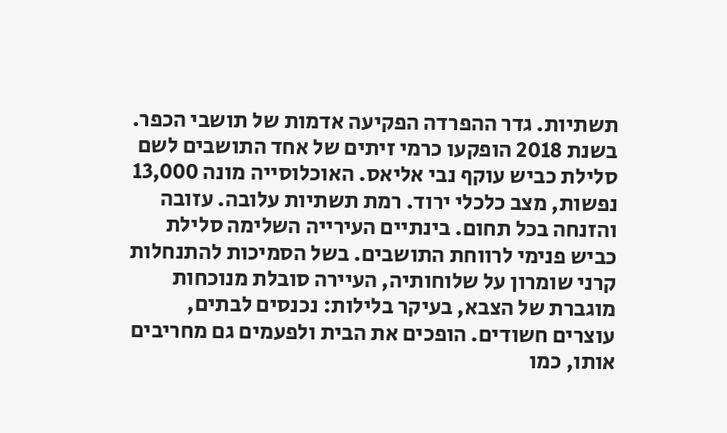תשתיות. גדר ההפרדה הפקיעה אדמות של תושבי הכפר. בשנת 2018 הופקעו כרמי זיתים של אחד התושבים לשם סלילת כביש עוקף נבי אליאס. האוכלוסייה מונה 13,000 נפשות, מצב כלכלי ירוד. רמת תשתיות עלובה. עזובה והזנחה בכל תחום. בינתיים העירייה השלימה סלילת כביש פנימי לרווחת התושבים. בשל הסמיכות להתנחלות קרני שומרון על שלוחותיה, העיירה סובלת מנוכחות מוגברת של הצבא, בעיקר בלילות: נכנסים לבתים, עוצרים חשודים. הופכים את הבית ולפעמים גם מחריבים אותו, כמו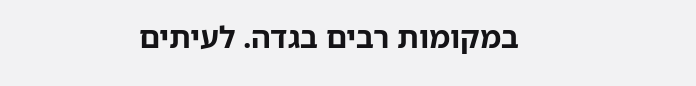במקומות רבים בגדה. לעיתים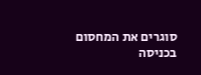סוגרים את המחסום בכניסה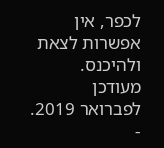לכפר, אין אפשרות לצאת ולהיכנס. מעודכן לפברואר 2019.
-